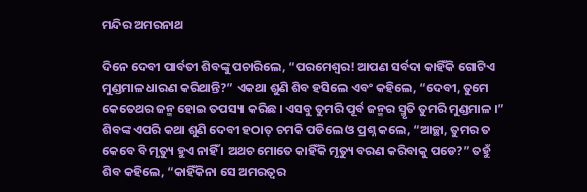ମନ୍ଦିର ଅମରନାଥ

ଦିନେ ଦେବୀ ପାର୍ବତୀ ଶିବଙ୍କୁ ପଚାରିଲେ, “ପରମେଶ୍ୱର! ଆପଣ ସର୍ବଦା କାହିଁକି ଗୋଟିଏ ମୁଣ୍ଡମାଳ ଧାରଣ କରିଥାନ୍ତି?” ଏକଥା ଶୁଣି ଶିବ ହସିଲେ ଏବଂ କହିଲେ, “ଦେବୀ, ତୁମେ କେତେଥର ଜନ୍ମ ହୋଇ ତପସ୍ୟା କରିଛ । ଏସବୁ ତୁମରି ପୂର୍ବ ଜନ୍ମର ସ୍ମୃତି ତୁମରି ମୁଣ୍ଡମାଳ ।” ଶିବଙ୍କ ଏପରି କଥା ଶୁଣି ଦେବୀ ହଠାତ୍ ଚମକି ପଡିଲେ ଓ ପ୍ରଶ୍ନ କଲେ, “ଆଚ୍ଛା, ତୁମର ତ କେବେ ବି ମୃତ୍ୟୁ ହୁଏ ନାହିଁ । ଅଥଚ ମୋତେ କାହିଁକି ମୃତ୍ୟୁ ବରଣ କରିବାକୁ ପଡେ?” ତହୁଁ ଶିବ କହିଲେ, “କାହିଁକିନା ସେ ଅମରତ୍ୱର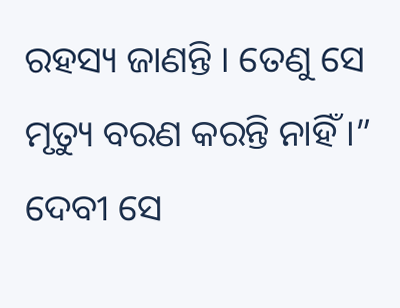ରହସ୍ୟ ଜାଣନ୍ତି । ତେଣୁ ସେ ମୃତ୍ୟୁ ବରଣ କରନ୍ତି ନାହିଁ ।” ଦେବୀ ସେ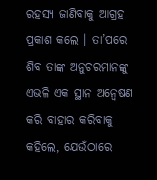ରହସ୍ୟ ଜାଣିବାକୁ ଆଗ୍ରହ ପ୍ରକାଶ କଲେ । ତା’ପରେ ଶିବ ତାଙ୍କ ଅନୁଚରମାନଙ୍କୁ ଏଭଳି ଏକ ସ୍ଥାନ ଅନ୍ୱେଷଣ କରି ବାହାର କରିବାକୁ କହିଲେ, ଯେଉଁଠାରେ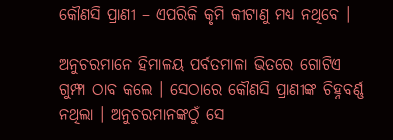କୌଣସି ପ୍ରାଣୀ – ଏପରିକି କୃମି କୀଟାଣୁ ମଧ୍ୟ ନଥିବେ ।

ଅନୁଚରମାନେ ହିମାଳୟ ପର୍ବତମାଳା ଭିତରେ ଗୋଟିଏ ଗୁମ୍ଫା ଠାବ କଲେ । ସେଠାରେ କୌଣସି ପ୍ରାଣୀଙ୍କ ଚିହ୍ନବର୍ଣ୍ଣ ନଥିଲା । ଅନୁଚରମାନଙ୍କଠୁଁ ସେ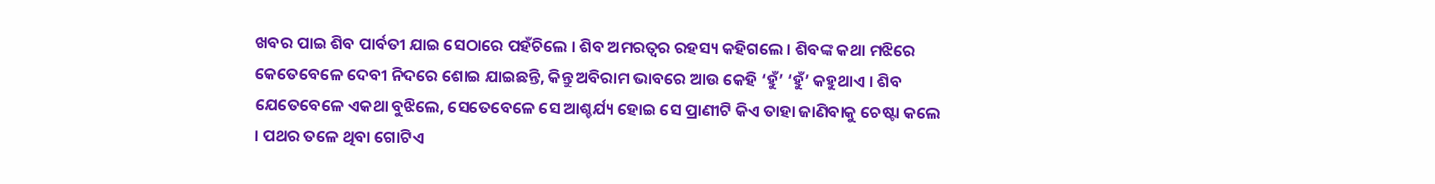ଖବର ପାଇ ଶିବ ପାର୍ବତୀ ଯାଇ ସେଠାରେ ପହଁଚିଲେ । ଶିବ ଅମରତ୍ୱର ରହସ୍ୟ କହିଗଲେ । ଶିବଙ୍କ କଥା ମଝିରେ କେତେବେଳେ ଦେବୀ ନିଦରେ ଶୋଇ ଯାଇଛନ୍ତି, କିନ୍ତୁ ଅବିରାମ ଭାବରେ ଆଉ କେହି ‘ହୁଁ’ ‘ହୁଁ’ କହୁଥାଏ । ଶିବ ଯେତେବେଳେ ଏକଥା ବୁଝିଲେ, ସେତେବେଳେ ସେ ଆଶ୍ଚର୍ଯ୍ୟ ହୋଇ ସେ ପ୍ରାଣୀଟି କିଏ ତାହା ଜାଣିବାକୁ ଚେଷ୍ଟା କଲେ । ପଥର ତଳେ ଥିବା ଗୋଟିଏ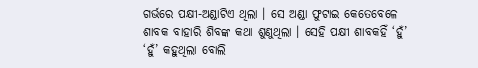ଗର୍ଭରେ ପକ୍ଷୀ-ଅଣ୍ଡାଟିଏ ଥିଲା । ସେ ଅଣ୍ଡା ଫୁଟାଇ କେତେବେଳେ ଶାବକ ବାହାରି ଶିବଙ୍କ କଥା ଶୁଣୁଥିଲା । ସେହି ପକ୍ଷୀ ଶାବକହିଁ ‘ହୁଁ’ ‘ହୁଁ’ କହୁଥିଲା ବୋଲି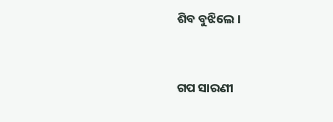ଶିବ ବୁଝିଲେ ।


ଗପ ସାରଣୀ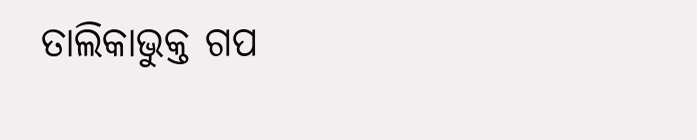ତାଲିକାଭୁକ୍ତ ଗପ